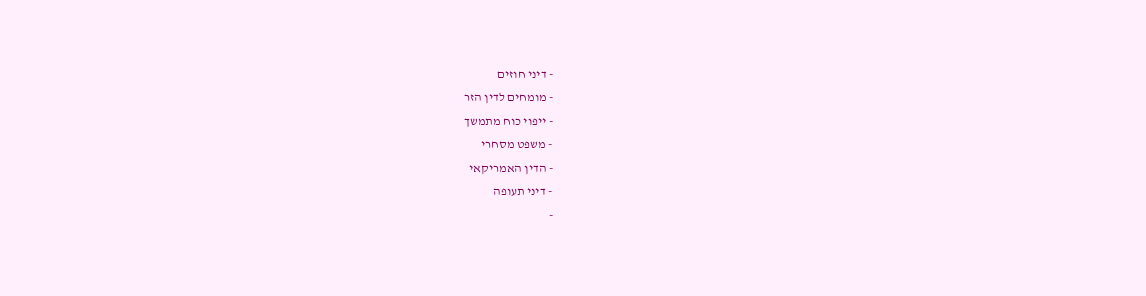- דיני חוזים
- מומחים לדין הזר
- ייפוי כוח מתמשך
- משפט מסחרי
- הדין האמריקאי
- דיני תעופה
-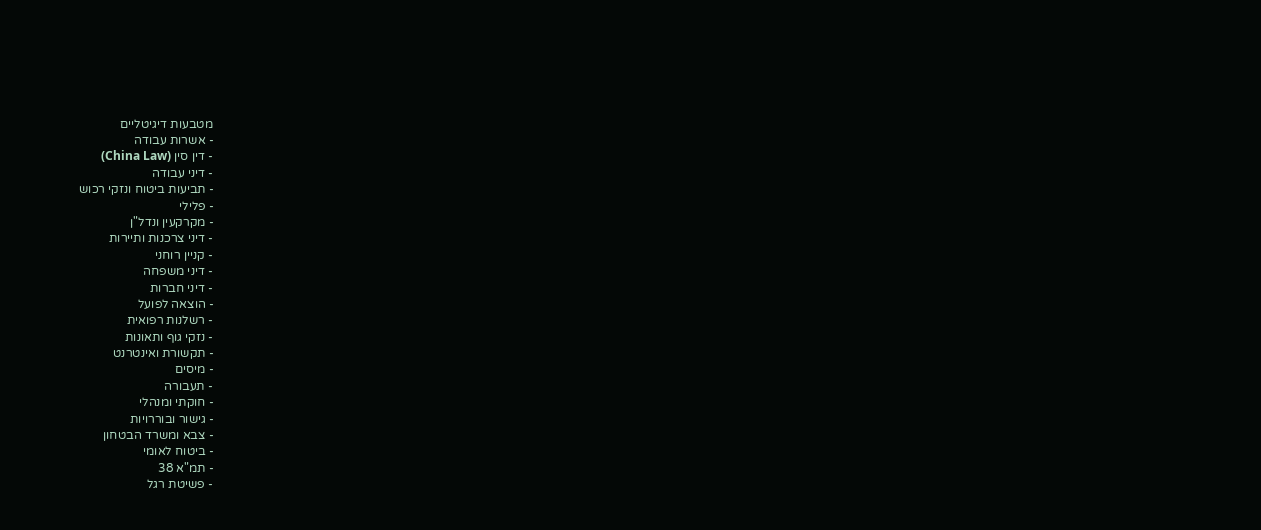מטבעות דיגיטליים
- אשרות עבודה
- דין סין (China Law)
- דיני עבודה
- תביעות ביטוח ונזקי רכוש
- פלילי
- מקרקעין ונדל"ן
- דיני צרכנות ותיירות
- קניין רוחני
- דיני משפחה
- דיני חברות
- הוצאה לפועל
- רשלנות רפואית
- נזקי גוף ותאונות
- תקשורת ואינטרנט
- מיסים
- תעבורה
- חוקתי ומנהלי
- גישור ובוררויות
- צבא ומשרד הבטחון
- ביטוח לאומי
- תמ"א 38
- פשיטת רגל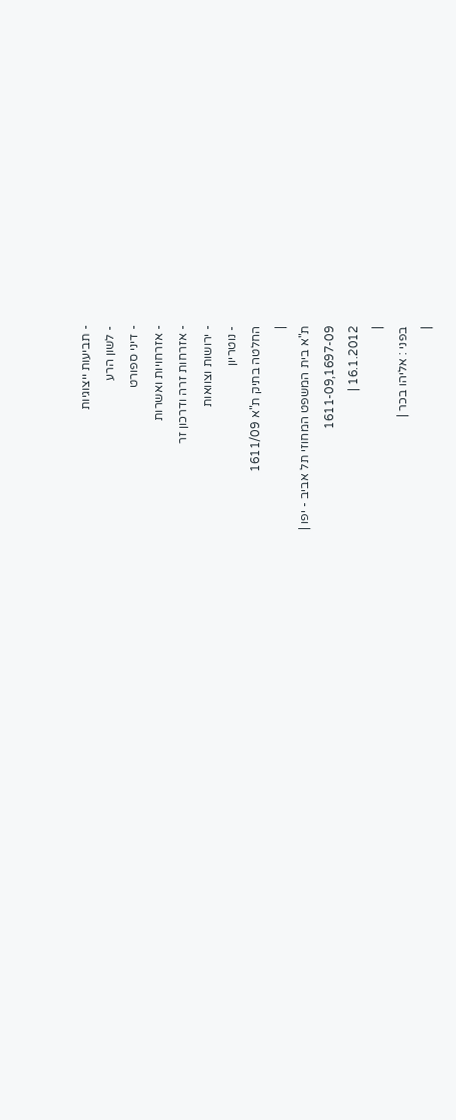- תביעות ייצוגיות
- לשון הרע
- דיני ספורט
- אזרחויות ואשרות
- אזרחות זרה ודרכון זר
- ירושות וצוואות
- נוטריון
החלטה בתיק ת"א 1611/09
|
ת"א בית המשפט המחוזי תל אביב - יפו |
1611-09,1697-09
16.1.2012 |
|
בפני : אליהו בכר |
|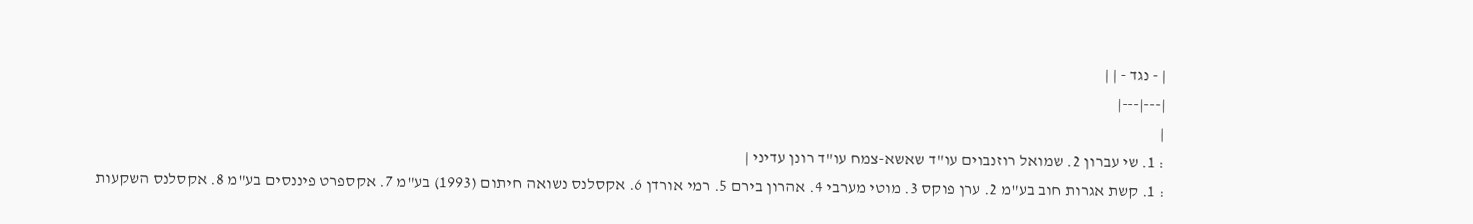| - נגד - | |
|---|---|
|
: 1. שי עברון 2. שמואל רוזנבוים עו"ד שאשא-צמח עו"ד רונן עדיני |
: 1. קשת אגרות חוב בע"מ 2. ערן פוקס 3. מוטי מערבי 4. אהרון בירם 5. רמי אורדן 6. אקסלנס נשואה חיתום (1993) בע"מ 7. אקספרט פיננסים בע"מ 8. אקסלנס השקעות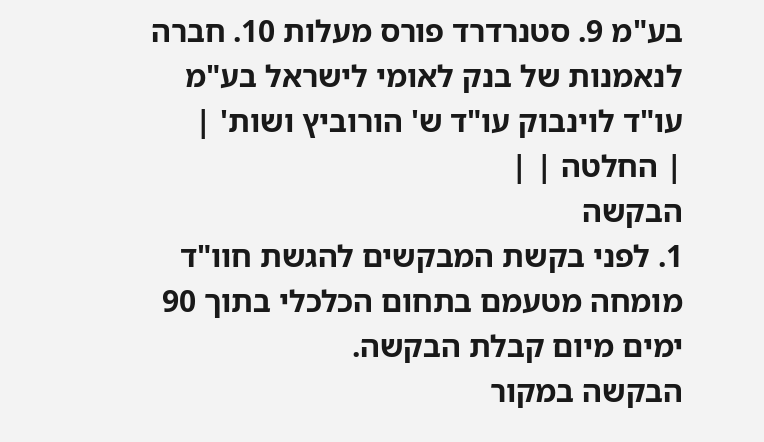בע"מ 9. סטנרדרד פורס מעלות 10. חברה לנאמנות של בנק לאומי לישראל בע"מ עו"ד לוינבוק עו"ד ש' הורוביץ ושות' |
| החלטה | |
הבקשה
1. לפני בקשת המבקשים להגשת חוו"ד מומחה מטעמם בתחום הכלכלי בתוך 90 ימים מיום קבלת הבקשה.
הבקשה במקור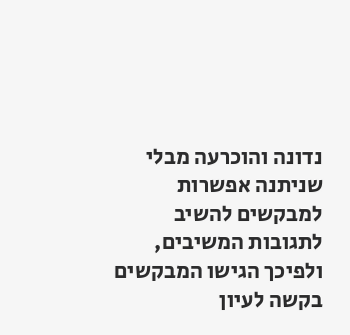נדונה והוכרעה מבלי שניתנה אפשרות למבקשים להשיב לתגובות המשיבים, ולפיכך הגישו המבקשים בקשה לעיון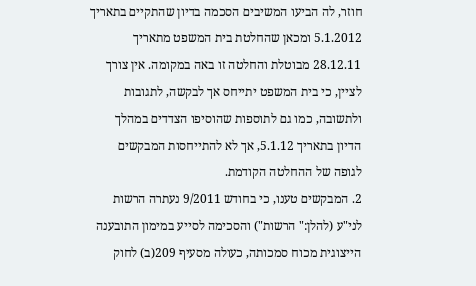חוזר, לה הביעו המשיבים הסכמה בדיון שהתקיים בתאריך 5.1.2012 ומכאן שהחלטת בית המשפט מתאריך 28.12.11 מבוטלת והחלטה זו באה במקומה. אין צורך לציין, כי בית המשפט יתייחס אך לבקשה, לתגובות ולתשובה, כמו גם לתוספות שהוסיפו הצדדים במהלך הדיון בתאריך 5.1.12, אך לא להתייחסות המבקשים לגופה של ההחלטה הקודמת.
2. המבקשים טענו, כי בחודש 9/2011 נעתרה הרשות לני"ע (להלן:" הרשות") והסכימה לסייע במימון התובענה הייצוגית מכוח סמכותה, כעולה מסעיף 209(ב) לחוק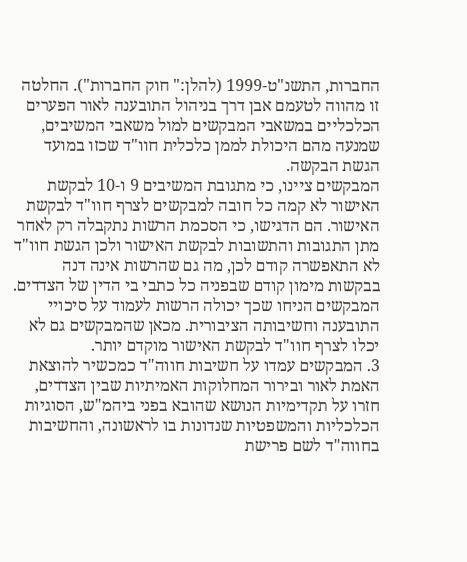החברות, התשנ"ט-1999 (להלן:" חוק החברות"). החלטה זו מהווה לטעמם אבן דרך בניהול התובענה לאור הפערים הכלכליים במשאבי המבקשים למול משאבי המשיבים, שמנעה מהם היכולת לממן כלכלית חוו"ד שכזו במועד הגשת הבקשה.
המבקשים ציינו, כי מתגובת המשיבים 9 ו-10 לבקשת האישור לא קמה כל חובה למבקשים לצרף חוו"ד לבקשת האישור. הם הדגישו, כי הסכמת הרשות נתקבלה רק לאחר מתן התגובות והתשובות לבקשת האישור ולכן הגשת חוו"ד לא התאפשרה קודם לכן, מה גם שהרשות אינה דנה בבקשות מימון קודם שבפניה כל כתבי בי הדין של הצדדים. המבקשים הניחו שכך יכולה הרשות לעמוד על סיכויי התובענה וחשיבותה הציבורית. מכאן שהמבקשים גם לא יכלו לצרף חוו"ד לבקשת האישור מוקדם יותר.
3. המבקשים עמדו על חשיבות חווה"ד כמכשיר להוצאת האמת לאור ובירור המחלוקות האמיתיות שבין הצדדים, חזרו על תקדימיות הנושא שהובא בפני ביהמ"ש, הסוגיות הכלכליות והמשפטיות שנדונות בו לראשונה, והחשיבות בחווה"ד לשם פרישת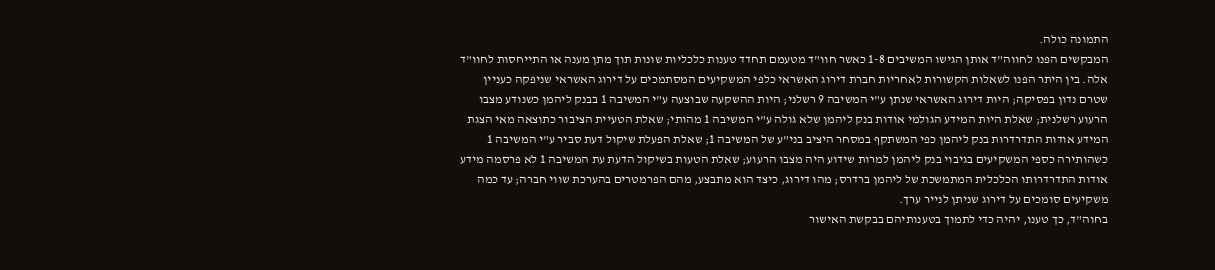התמונה כולה.
המבקשים הפנו לחווה"ד אותן הגישו המשיבים 1-8 כאשר חוו"ד מטעמם תחדד טענות כלכליות שונות תוך מתן מענה או התייחסות לחוו"ד אלה. בין היתר הפנו לשאלות הקשורות לאחריות חברת דירוג האשראי כלפי המשקיעים המסתמכים על דירוג האשראי שניפקה כעניין שטרם נדון בפסיקה; היות דירוג האשראי שנתן ע"י המשיבה 9 רשלני; היות ההשקעה שבוצעה ע"י המשיבה 1 בבנק ליהמן כשנודע מצבו הרעוע רשלנית; שאלת היות המידע הגולמי אודות בנק ליהמן שלא גולה ע"י המשיבה 1 מהותי; שאלת הטעיית הציבור כתוצאה מאי הצגת המידע אודות התדרדרות בנק ליהמן כפי המשתקף במסחר היציב בני"ע של המשיבה 1; שאלת הפעלת שיקול דעת סביר ע"י המשיבה 1 כשהותירה כספי המשקיעים בגיבוי בנק ליהמן למרות שידוע היה מצבו הרעוע; שאלת הטעות בשיקול הדעת עת המשיבה 1 לא פרסמה מידע אודות התדרדרותו הכלכלית המתמשכת של ליהמן ברדרס; מהו דירוג, כיצד הוא מתבצע, מהם הפרמטרים בהערכת שווי חברה; עד כמה משקיעים סומכים על דירוג שניתן לנייר ערך.
בחוה"ד, כך טענו, יהיה כדי לתמוך בטענותיהם בבקשת האישור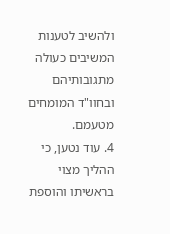ולהשיב לטענות המשיבים כעולה מתגובותיהם ובחוו"ד המומחים מטעמם.
4. עוד נטען, כי ההליך מצוי בראשיתו והוספת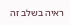ראיה בשלב זה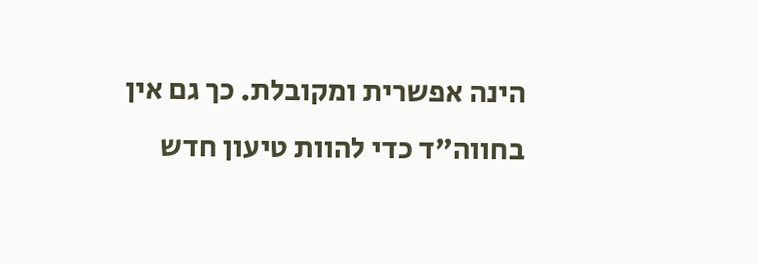הינה אפשרית ומקובלת. כך גם אין בחווה"ד כדי להוות טיעון חדש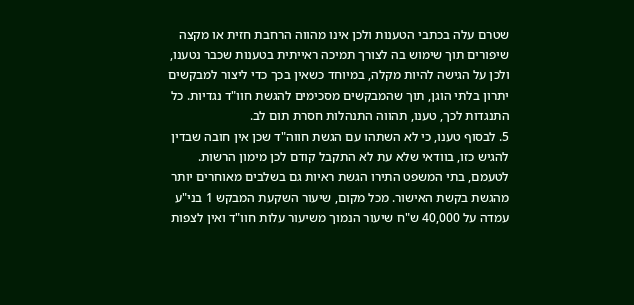שטרם עלה בכתבי הטענות ולכן אינו מהווה הרחבת חזית או מקצה שיפורים תוך שימוש בה לצורך תמיכה ראייתית בטענות שכבר נטענו, ולכן על הגישה להיות מקלה, במיוחד כשאין בכך כדי ליצור למבקשים יתרון בלתי הוגן, תוך שהמבקשים מסכימים להגשת חוו"ד נגדיות. כל התנגדות לכך, טענו, תהווה התנהלות חסרת תום לב.
5. לבסוף טענו, כי לא השתהו עם הגשת חווה"ד שכן אין חובה שבדין להגיש כזו, בוודאי שלא עת לא התקבל קודם לכן מימון הרשות. לטעמם, בתי המשפט התירו הגשת ראיות גם בשלבים מאוחרים יותר מהגשת בקשת האישור. מכל מקום, שיעור השקעת המבקש 1 בני"ע עמדה על 40,000 ש"ח שיעור הנמוך משיעור עלות חוו"ד ואין לצפות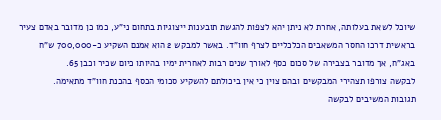שיוכל לשאת בעלותה, אחרת לא ניתן יהא לצפות להגשת תובענות ייצוגיות בתחום ני"ע, כמו כן מדובר באדם צעיר בראשית דרכו החסר המשאבים הכלכליים לצרף חוו"ד. באשר למבקש 2 הוא אמנם השקיע כ-700,000 ש"ח באג"ח, אך מדובר בצבירה של סכום כסף לאורך שנים רבות לאחרית ימיו בהיותו כיום שכיר וכבן 65.
לבקשה צורפו תצהירי המבקשים ובהם צוין כי אין ביכולתם להשקיע סכומי הכסף בהכנת חוו"ד מתאימה.
תגובות המשיבים לבקשה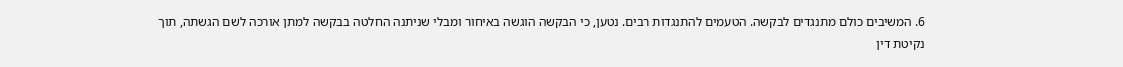6. המשיבים כולם מתנגדים לבקשה. הטעמים להתנגדות רבים. נטען, כי הבקשה הוגשה באיחור ומבלי שניתנה החלטה בבקשה למתן אורכה לשם הגשתה, תוך נקיטת דין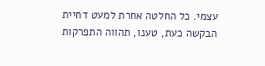עצמי. כל החלטה אחרת למעט דחיית הבקשה כעת, טענו, תהווה התפרקות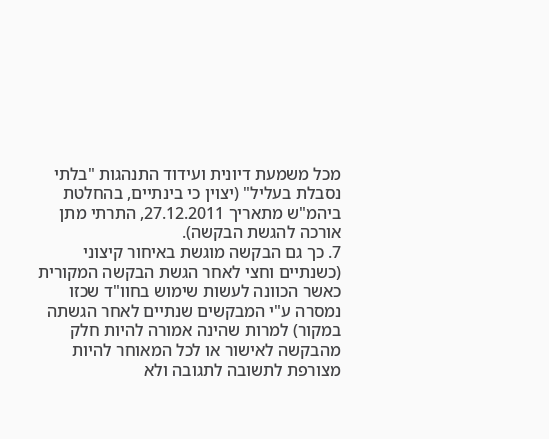מכל משמעת דיונית ועידוד התנהגות "בלתי נסבלת בעליל" (יצוין כי בינתיים, בהחלטת ביהמ"ש מתאריך 27.12.2011, התרתי מתן אורכה להגשת הבקשה).
7. כך גם הבקשה מוגשת באיחור קיצוני (כשנתיים וחצי לאחר הגשת הבקשה המקורית כאשר הכוונה לעשות שימוש בחוו"ד שכזו נמסרה ע"י המבקשים שנתיים לאחר הגשתה במקור) למרות שהינה אמורה להיות חלק מהבקשה לאישור או לכל המאוחר להיות מצורפת לתשובה לתגובה ולא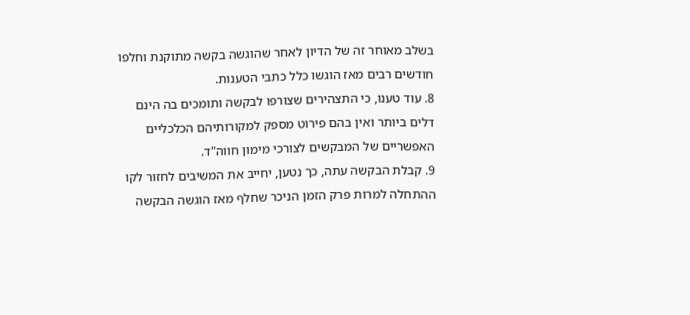בשלב מאוחר זה של הדיון לאחר שהוגשה בקשה מתוקנת וחלפו חודשים רבים מאז הוגשו כלל כתבי הטענות.
8. עוד טענו, כי התצהירים שצורפו לבקשה ותומכים בה הינם דלים ביותר ואין בהם פירוט מספק למקורותיהם הכלכליים האפשריים של המבקשים לצורכי מימון חווה"ד.
9. קבלת הבקשה עתה, כך נטען, יחייב את המשיבים לחזור לקו ההתחלה למרות פרק הזמן הניכר שחלף מאז הוגשה הבקשה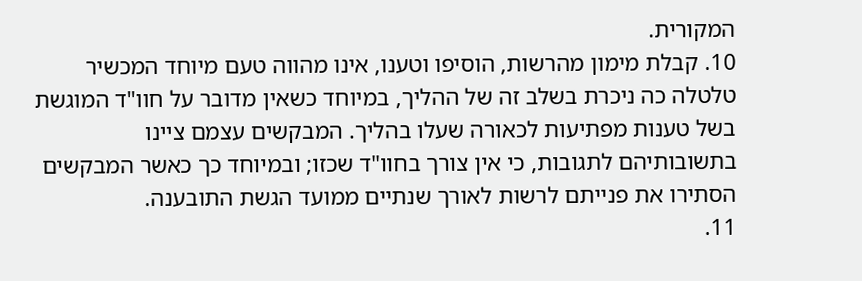המקורית.
10. קבלת מימון מהרשות, הוסיפו וטענו, אינו מהווה טעם מיוחד המכשיר טלטלה כה ניכרת בשלב זה של ההליך, במיוחד כשאין מדובר על חוו"ד המוגשת בשל טענות מפתיעות לכאורה שעלו בהליך. המבקשים עצמם ציינו בתשובותיהם לתגובות, כי אין צורך בחוו"ד שכזו; ובמיוחד כך כאשר המבקשים הסתירו את פנייתם לרשות לאורך שנתיים ממועד הגשת התובענה.
11.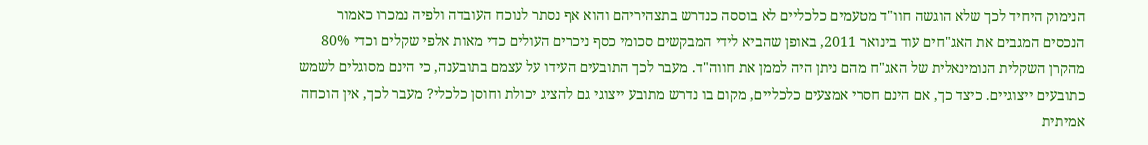הנימוק היחיד לכך שלא הוגשה חוו"ד מטעמים כלכליים לא בוססה כנדרש בתצהיריהם והוא אף נסתר לנוכח העובדה ולפיה נמכרו כאמור הנכסים המגבים את האג"חים עוד בינואר 2011, באופן שהביא לידי המבקשים סכומי כסף ניכרים העולים כדי מאות אלפי שקלים וכדי 80% מהקרן השקלית הנומינאלית של האג"ח מהם ניתן היה לממן את חווה"ד. מעבר לכך התובעים העידו על עצמם בתובענה, כי הינם מסוגלים לשמש כתובעים ייצוגיים. כיצד כך, אם הינם חסרי אמצעים כלכליים, מקום בו נדרש מתובע ייצוגי גם להציג יכולת וחוסן כלכלי? מעבר לכך, אין הוכחה אמיתית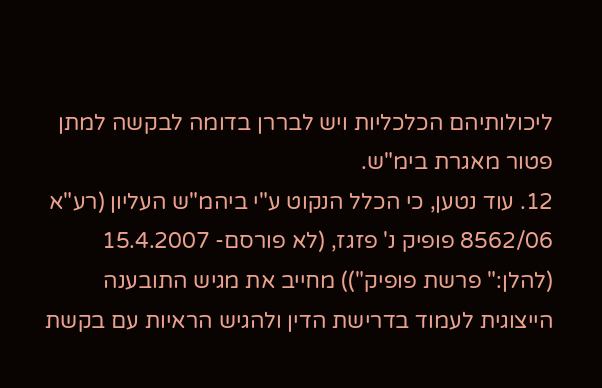ליכולותיהם הכלכליות ויש לבררן בדומה לבקשה למתן פטור מאגרת בימ"ש.
12. עוד נטען, כי הכלל הנקוט ע"י ביהמ"ש העליון (רע"א 8562/06 פופיק נ' פזגז, (לא פורסם- 15.4.2007 (להלן:" פרשת פופיק")) מחייב את מגיש התובענה הייצוגית לעמוד בדרישת הדין ולהגיש הראיות עם בקשת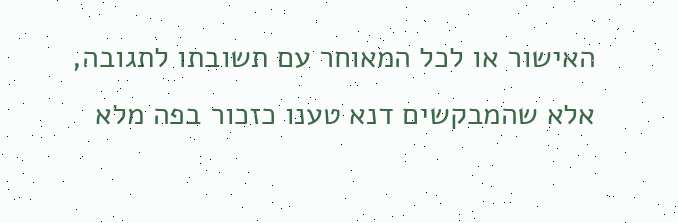האישור או לכל המאוחר עם תשובתו לתגובה, אלא שהמבקשים דנא טענו כזכור בפה מלא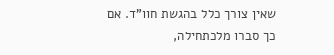שאין צורך כלל בהגשת חוו"ד. אם כך סברו מלכתחילה,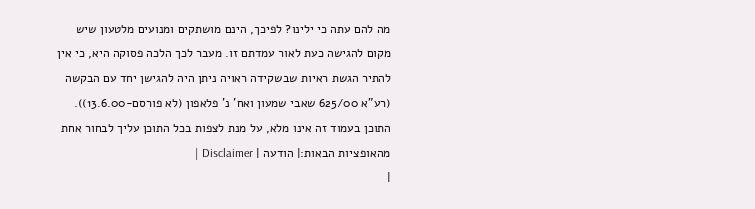מה להם עתה כי ילינו? לפיכך, הינם מושתקים ומנועים מלטעון שיש מקום להגישה כעת לאור עמדתם זו. מעבר לכך הלכה פסוקה היא, כי אין להתיר הגשת ראיות שבשקידה ראויה ניתן היה להגישן יחד עם הבקשה (רע"א 625/00 שאבי שמעון ואח' נ' פלאפון (לא פורסם-13.6.00)).
התוכן בעמוד זה אינו מלא, על מנת לצפות בכל התוכן עליך לבחור אחת מהאופציות הבאות:| הודעה | Disclaimer |
|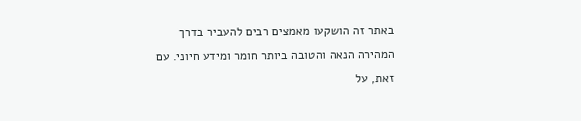באתר זה הושקעו מאמצים רבים להעביר בדרך המהירה הנאה והטובה ביותר חומר ומידע חיוני. עם זאת, על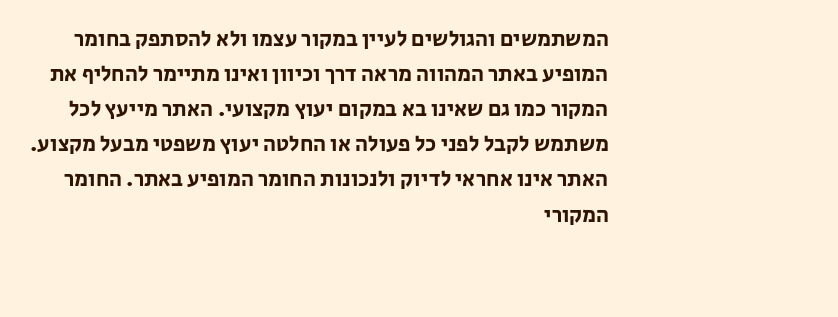המשתמשים והגולשים לעיין במקור עצמו ולא להסתפק בחומר המופיע באתר המהווה מראה דרך וכיוון ואינו מתיימר להחליף את המקור כמו גם שאינו בא במקום יעוץ מקצועי. האתר מייעץ לכל משתמש לקבל לפני כל פעולה או החלטה יעוץ משפטי מבעל מקצוע. האתר אינו אחראי לדיוק ולנכונות החומר המופיע באתר. החומר המקורי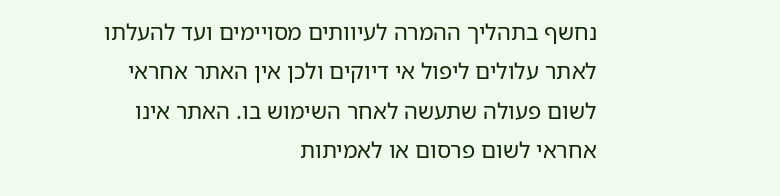נחשף בתהליך ההמרה לעיוותים מסויימים ועד להעלתו לאתר עלולים ליפול אי דיוקים ולכן אין האתר אחראי לשום פעולה שתעשה לאחר השימוש בו. האתר אינו אחראי לשום פרסום או לאמיתות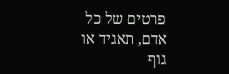פרטים של כל אדם, תאגיד או גוף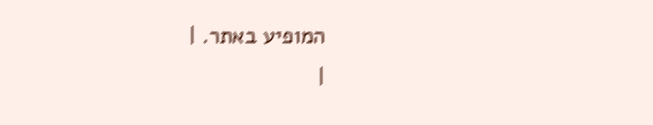המופיע באתר. |
|